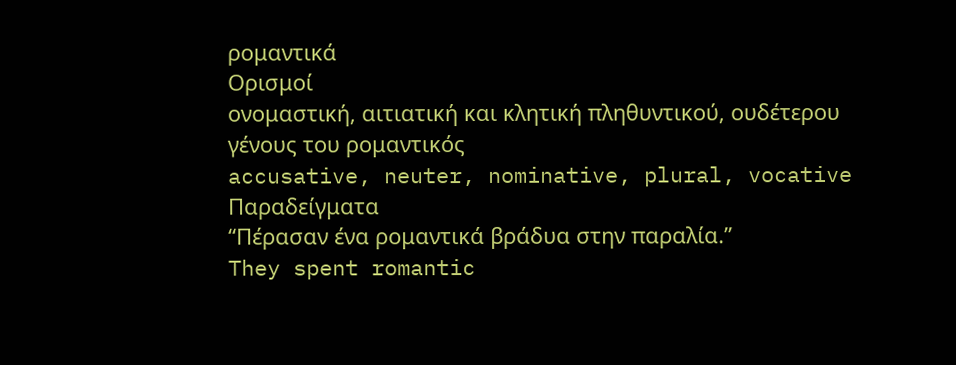ρομαντικά
Ορισμοί
ονομαστική, αιτιατική και κλητική πληθυντικού, ουδέτερου γένους του ρομαντικός
accusative, neuter, nominative, plural, vocative
Παραδείγματα
“Πέρασαν ένα ρομαντικά βράδυα στην παραλία.”
They spent romantic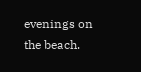evenings on the beach.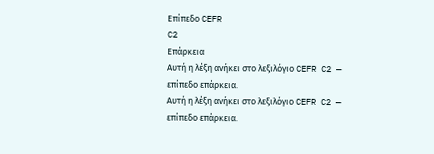Επίπεδο CEFR
C2
Επάρκεια
Αυτή η λέξη ανήκει στο λεξιλόγιο CEFR C2 — επίπεδο επάρκεια.
Αυτή η λέξη ανήκει στο λεξιλόγιο CEFR C2 — επίπεδο επάρκεια.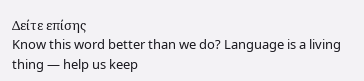Δείτε επίσης
Know this word better than we do? Language is a living thing — help us keep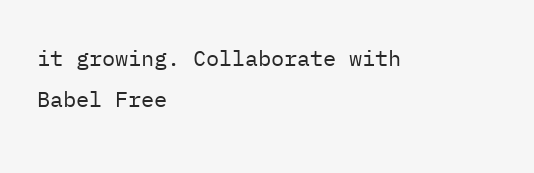it growing. Collaborate with Babel Free